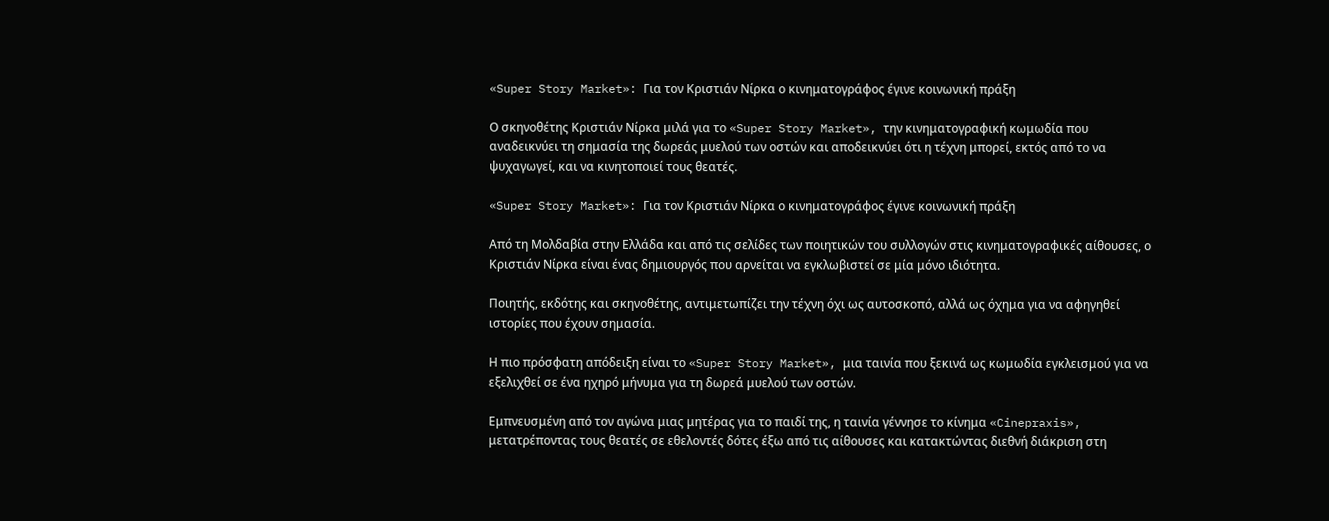«Super Story Market»: Για τον Κριστιάν Νίρκα ο κινηματογράφος έγινε κοινωνική πράξη

Ο σκηνοθέτης Κριστιάν Νίρκα μιλά για το «Super Story Market», την κινηματογραφική κωμωδία που αναδεικνύει τη σημασία της δωρεάς μυελού των οστών και αποδεικνύει ότι η τέχνη μπορεί, εκτός από το να ψυχαγωγεί, και να κινητοποιεί τους θεατές.

«Super Story Market»: Για τον Κριστιάν Νίρκα ο κινηματογράφος έγινε κοινωνική πράξη

Από τη Μολδαβία στην Ελλάδα και από τις σελίδες των ποιητικών του συλλογών στις κινηματογραφικές αίθουσες, ο Κριστιάν Νίρκα είναι ένας δημιουργός που αρνείται να εγκλωβιστεί σε μία μόνο ιδιότητα.

Ποιητής, εκδότης και σκηνοθέτης, αντιμετωπίζει την τέχνη όχι ως αυτοσκοπό, αλλά ως όχημα για να αφηγηθεί ιστορίες που έχουν σημασία.

Η πιο πρόσφατη απόδειξη είναι το «Super Story Market», μια ταινία που ξεκινά ως κωμωδία εγκλεισμού για να εξελιχθεί σε ένα ηχηρό μήνυμα για τη δωρεά μυελού των οστών.

Εμπνευσμένη από τον αγώνα μιας μητέρας για το παιδί της, η ταινία γέννησε το κίνημα «Cinepraxis», μετατρέποντας τους θεατές σε εθελοντές δότες έξω από τις αίθουσες και κατακτώντας διεθνή διάκριση στη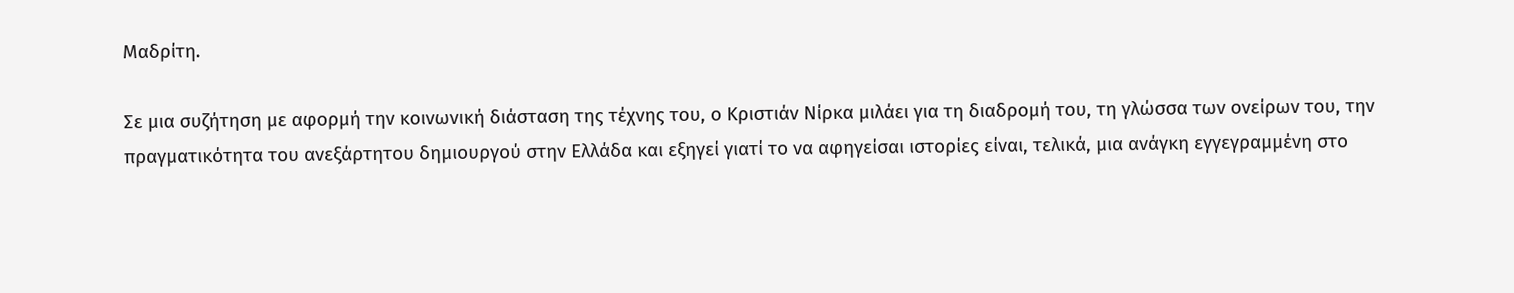Μαδρίτη.

Σε μια συζήτηση με αφορμή την κοινωνική διάσταση της τέχνης του, ο Κριστιάν Νίρκα μιλάει για τη διαδρομή του, τη γλώσσα των ονείρων του, την πραγματικότητα του ανεξάρτητου δημιουργού στην Ελλάδα και εξηγεί γιατί το να αφηγείσαι ιστορίες είναι, τελικά, μια ανάγκη εγγεγραμμένη στο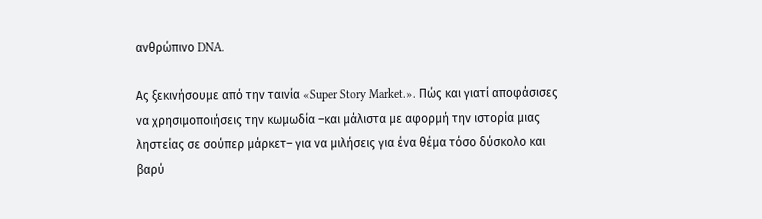ανθρώπινο DNA.

Ας ξεκινήσουμε από την ταινία «Super Story Market.». Πώς και γιατί αποφάσισες να χρησιμοποιήσεις την κωμωδία –και μάλιστα με αφορμή την ιστορία μιας ληστείας σε σούπερ μάρκετ– για να μιλήσεις για ένα θέμα τόσο δύσκολο και βαρύ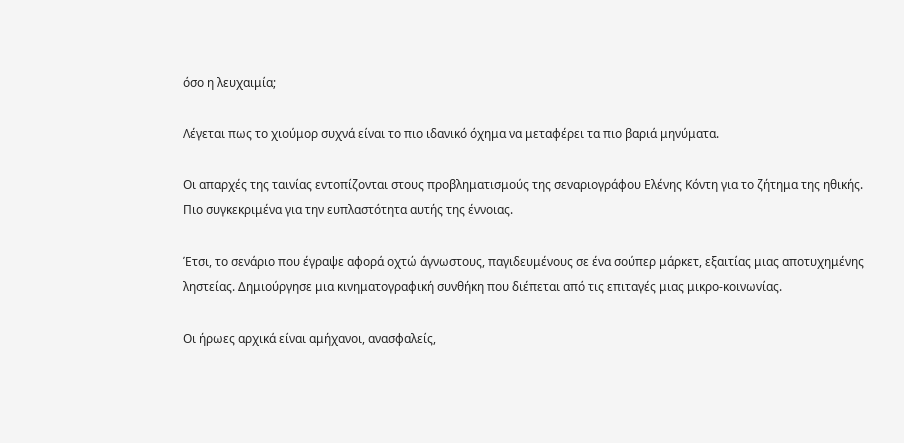όσο η λευχαιμία;

Λέγεται πως το χιούμορ συχνά είναι το πιο ιδανικό όχημα να μεταφέρει τα πιο βαριά μηνύματα.

Οι απαρχές της ταινίας εντοπίζονται στους προβληματισμούς της σεναριογράφου Ελένης Κόντη για το ζήτημα της ηθικής. Πιο συγκεκριμένα για την ευπλαστότητα αυτής της έννοιας.

Έτσι, το σενάριο που έγραψε αφορά οχτώ άγνωστους, παγιδευμένους σε ένα σούπερ μάρκετ, εξαιτίας μιας αποτυχημένης ληστείας. Δημιούργησε μια κινηματογραφική συνθήκη που διέπεται από τις επιταγές μιας μικρο-κοινωνίας.

Οι ήρωες αρχικά είναι αμήχανοι, ανασφαλείς,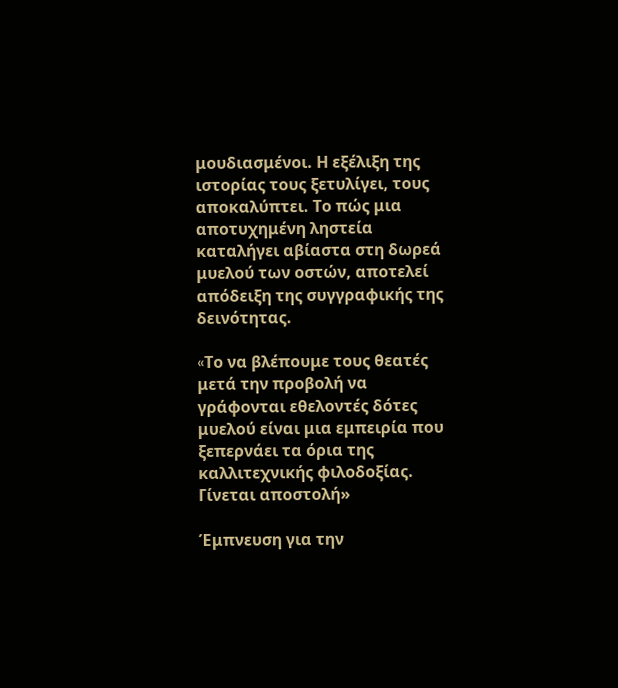μουδιασμένοι. Η εξέλιξη της ιστορίας τους ξετυλίγει, τους αποκαλύπτει. Το πώς μια αποτυχημένη ληστεία καταλήγει αβίαστα στη δωρεά μυελού των οστών, αποτελεί απόδειξη της συγγραφικής της δεινότητας.

«Tο να βλέπουμε τους θεατές μετά την προβολή να γράφονται εθελοντές δότες μυελού είναι μια εμπειρία που ξεπερνάει τα όρια της καλλιτεχνικής φιλοδοξίας. Γίνεται αποστολή»

Έμπνευση για την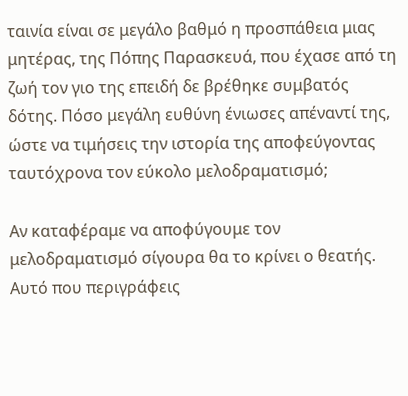ταινία είναι σε μεγάλο βαθμό η προσπάθεια μιας μητέρας, της Πόπης Παρασκευά, που έχασε από τη ζωή τον γιο της επειδή δε βρέθηκε συμβατός δότης. Πόσο μεγάλη ευθύνη ένιωσες απέναντί της, ώστε να τιμήσεις την ιστορία της αποφεύγοντας ταυτόχρονα τον εύκολο μελοδραματισμό;

Αν καταφέραμε να αποφύγουμε τον μελοδραματισμό σίγουρα θα το κρίνει ο θεατής. Αυτό που περιγράφεις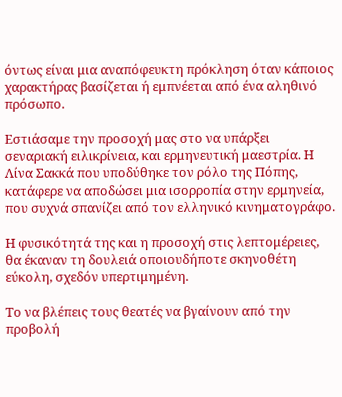όντως είναι μια αναπόφευκτη πρόκληση όταν κάποιος χαρακτήρας βασίζεται ή εμπνέεται από ένα αληθινό πρόσωπο.

Εστιάσαμε την προσοχή μας στο να υπάρξει σεναριακή ειλικρίνεια, και ερμηνευτική μαεστρία. Η Λίνα Σακκά που υποδύθηκε τον ρόλο της Πόπης, κατάφερε να αποδώσει μια ισορροπία στην ερμηνεία, που συχνά σπανίζει από τον ελληνικό κινηματογράφο.

Η φυσικότητά της και η προσοχή στις λεπτομέρειες, θα έκαναν τη δουλειά οποιουδήποτε σκηνοθέτη εύκολη, σχεδόν υπερτιμημένη.

Το να βλέπεις τους θεατές να βγαίνουν από την προβολή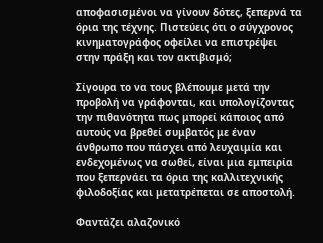αποφασισμένοι να γίνουν δότες, ξεπερνά τα όρια της τέχνης. Πιστεύεις ότι ο σύγχρονος κινηματογράφος οφείλει να επιστρέψει στην πράξη και τον ακτιβισμό;

Σίγουρα το να τους βλέπουμε μετά την προβολή να γράφονται, και υπολογίζοντας την πιθανότητα πως μπορεί κάποιος από αυτούς να βρεθεί συμβατός με έναν άνθρωπο που πάσχει από λευχαιμία και ενδεχομένως να σωθεί, είναι μια εμπειρία που ξεπερνάει τα όρια της καλλιτεχνικής φιλοδοξίας και μετατρέπεται σε αποστολή.

Φαντάζει αλαζονικό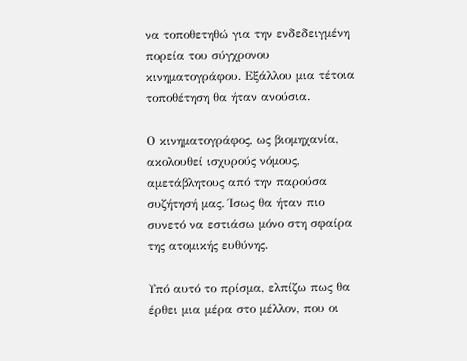να τοποθετηθώ για την ενδεδειγμένη πορεία του σύγχρονου κινηματογράφου. Εξάλλου μια τέτοια τοποθέτηση θα ήταν ανούσια.

Ο κινηματογράφος, ως βιομηχανία, ακολουθεί ισχυρούς νόμους, αμετάβλητους από την παρούσα συζήτησή μας. Ίσως θα ήταν πιο συνετό να εστιάσω μόνο στη σφαίρα της ατομικής ευθύνης.

Υπό αυτό το πρίσμα, ελπίζω πως θα έρθει μια μέρα στο μέλλον, που οι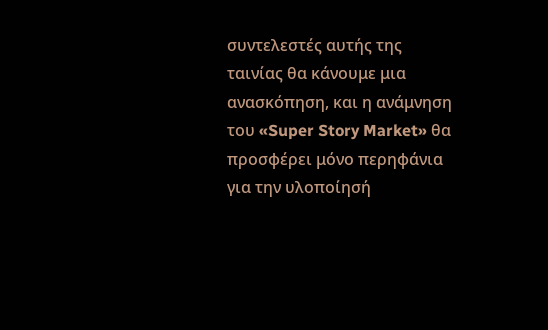συντελεστές αυτής της ταινίας θα κάνουμε μια ανασκόπηση, και η ανάμνηση του «Super Story Market» θα προσφέρει μόνο περηφάνια για την υλοποίησή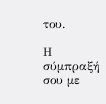του.

Η σύμπραξή σου με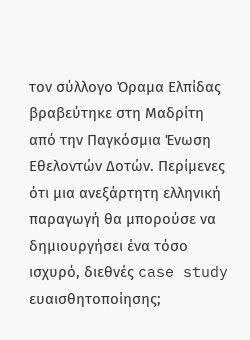τον σύλλογο Όραμα Ελπίδας βραβεύτηκε στη Μαδρίτη από την Παγκόσμια Ένωση Εθελοντών Δοτών. Περίμενες ότι μια ανεξάρτητη ελληνική παραγωγή θα μπορούσε να δημιουργήσει ένα τόσο ισχυρό, διεθνές case study ευαισθητοποίησης;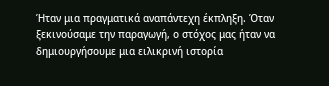Ήταν μια πραγματικά αναπάντεχη έκπληξη. Όταν ξεκινούσαμε την παραγωγή, ο στόχος μας ήταν να δημιουργήσουμε μια ειλικρινή ιστορία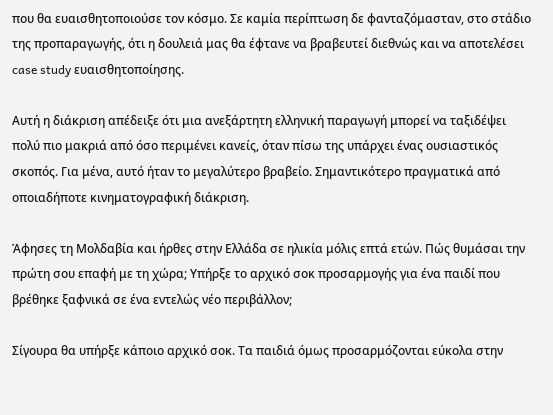που θα ευαισθητοποιούσε τον κόσμο. Σε καμία περίπτωση δε φανταζόμασταν, στο στάδιο της προπαραγωγής, ότι η δουλειά μας θα έφτανε να βραβευτεί διεθνώς και να αποτελέσει case study ευαισθητοποίησης.

Αυτή η διάκριση απέδειξε ότι μια ανεξάρτητη ελληνική παραγωγή μπορεί να ταξιδέψει πολύ πιο μακριά από όσο περιμένει κανείς, όταν πίσω της υπάρχει ένας ουσιαστικός σκοπός. Για μένα, αυτό ήταν το μεγαλύτερο βραβείο. Σημαντικότερο πραγματικά από οποιαδήποτε κινηματογραφική διάκριση.

Άφησες τη Μολδαβία και ήρθες στην Ελλάδα σε ηλικία μόλις επτά ετών. Πώς θυμάσαι την πρώτη σου επαφή με τη χώρα; Υπήρξε το αρχικό σοκ προσαρμογής για ένα παιδί που βρέθηκε ξαφνικά σε ένα εντελώς νέο περιβάλλον;

Σίγουρα θα υπήρξε κάποιο αρχικό σοκ. Τα παιδιά όμως προσαρμόζονται εύκολα στην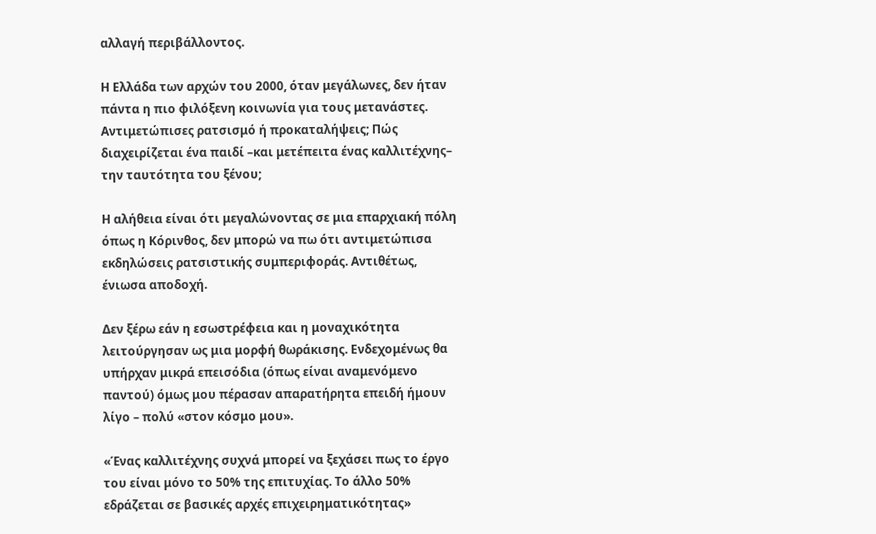αλλαγή περιβάλλοντος.

Η Ελλάδα των αρχών του 2000, όταν μεγάλωνες, δεν ήταν πάντα η πιο φιλόξενη κοινωνία για τους μετανάστες. Αντιμετώπισες ρατσισμό ή προκαταλήψεις; Πώς διαχειρίζεται ένα παιδί –και μετέπειτα ένας καλλιτέχνης– την ταυτότητα του ξένου;

Η αλήθεια είναι ότι μεγαλώνοντας σε μια επαρχιακή πόλη όπως η Κόρινθος, δεν μπορώ να πω ότι αντιμετώπισα εκδηλώσεις ρατσιστικής συμπεριφοράς. Αντιθέτως, ένιωσα αποδοχή.

Δεν ξέρω εάν η εσωστρέφεια και η μοναχικότητα λειτούργησαν ως μια μορφή θωράκισης. Ενδεχομένως θα υπήρχαν μικρά επεισόδια (όπως είναι αναμενόμενο παντού) όμως μου πέρασαν απαρατήρητα επειδή ήμουν λίγο – πολύ «στον κόσμο μου».

«Ένας καλλιτέχνης συχνά μπορεί να ξεχάσει πως το έργο του είναι μόνο το 50% της επιτυχίας. Το άλλο 50% εδράζεται σε βασικές αρχές επιχειρηματικότητας»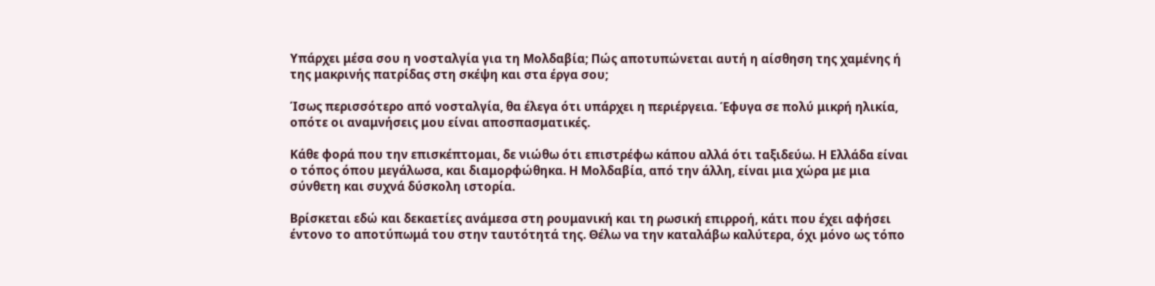Υπάρχει μέσα σου η νοσταλγία για τη Μολδαβία; Πώς αποτυπώνεται αυτή η αίσθηση της χαμένης ή της μακρινής πατρίδας στη σκέψη και στα έργα σου;

Ίσως περισσότερο από νοσταλγία, θα έλεγα ότι υπάρχει η περιέργεια. Έφυγα σε πολύ μικρή ηλικία, οπότε οι αναμνήσεις μου είναι αποσπασματικές.

Κάθε φορά που την επισκέπτομαι, δε νιώθω ότι επιστρέφω κάπου αλλά ότι ταξιδεύω. Η Ελλάδα είναι ο τόπος όπου μεγάλωσα, και διαμορφώθηκα. Η Μολδαβία, από την άλλη, είναι μια χώρα με μια σύνθετη και συχνά δύσκολη ιστορία.

Βρίσκεται εδώ και δεκαετίες ανάμεσα στη ρουμανική και τη ρωσική επιρροή, κάτι που έχει αφήσει έντονο το αποτύπωμά του στην ταυτότητά της. Θέλω να την καταλάβω καλύτερα, όχι μόνο ως τόπο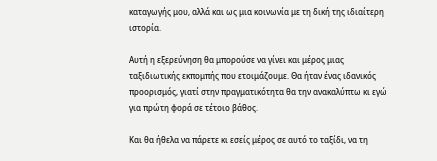καταγωγής μου, αλλά και ως μια κοινωνία με τη δική της ιδιαίτερη ιστορία.

Αυτή η εξερεύνηση θα μπορούσε να γίνει και μέρος μιας ταξιδιωτικής εκπομπής που ετοιμάζουμε. Θα ήταν ένας ιδανικός προορισμός, γιατί στην πραγματικότητα θα την ανακαλύπτω κι εγώ για πρώτη φορά σε τέτοιο βάθος.

Και θα ήθελα να πάρετε κι εσείς μέρος σε αυτό το ταξίδι, να τη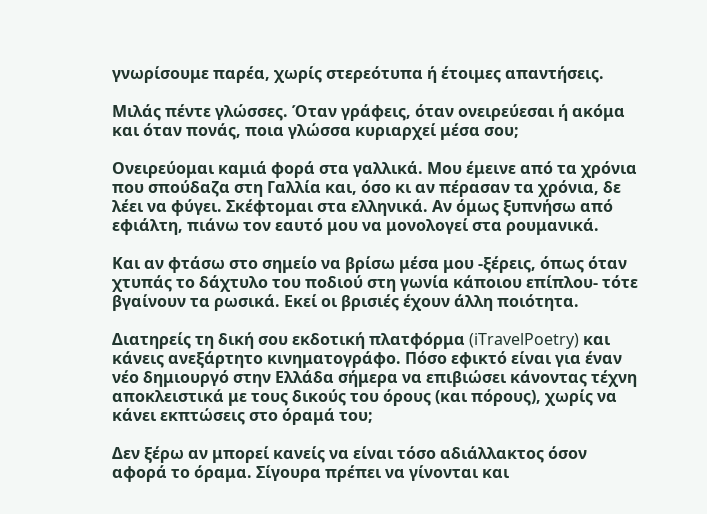γνωρίσουμε παρέα, χωρίς στερεότυπα ή έτοιμες απαντήσεις.

Μιλάς πέντε γλώσσες. Όταν γράφεις, όταν ονειρεύεσαι ή ακόμα και όταν πονάς, ποια γλώσσα κυριαρχεί μέσα σου;

Ονειρεύομαι καμιά φορά στα γαλλικά. Μου έμεινε από τα χρόνια που σπούδαζα στη Γαλλία και, όσο κι αν πέρασαν τα χρόνια, δε λέει να φύγει. Σκέφτομαι στα ελληνικά. Αν όμως ξυπνήσω από εφιάλτη, πιάνω τον εαυτό μου να μονολογεί στα ρουμανικά.

Και αν φτάσω στο σημείο να βρίσω μέσα μου -ξέρεις, όπως όταν χτυπάς το δάχτυλο του ποδιού στη γωνία κάποιου επίπλου- τότε βγαίνουν τα ρωσικά. Εκεί οι βρισιές έχουν άλλη ποιότητα.

Διατηρείς τη δική σου εκδοτική πλατφόρμα (iTravelPoetry) και κάνεις ανεξάρτητο κινηματογράφο. Πόσο εφικτό είναι για έναν νέο δημιουργό στην Ελλάδα σήμερα να επιβιώσει κάνοντας τέχνη αποκλειστικά με τους δικούς του όρους (και πόρους), χωρίς να κάνει εκπτώσεις στο όραμά του;

Δεν ξέρω αν μπορεί κανείς να είναι τόσο αδιάλλακτος όσον αφορά το όραμα. Σίγουρα πρέπει να γίνονται και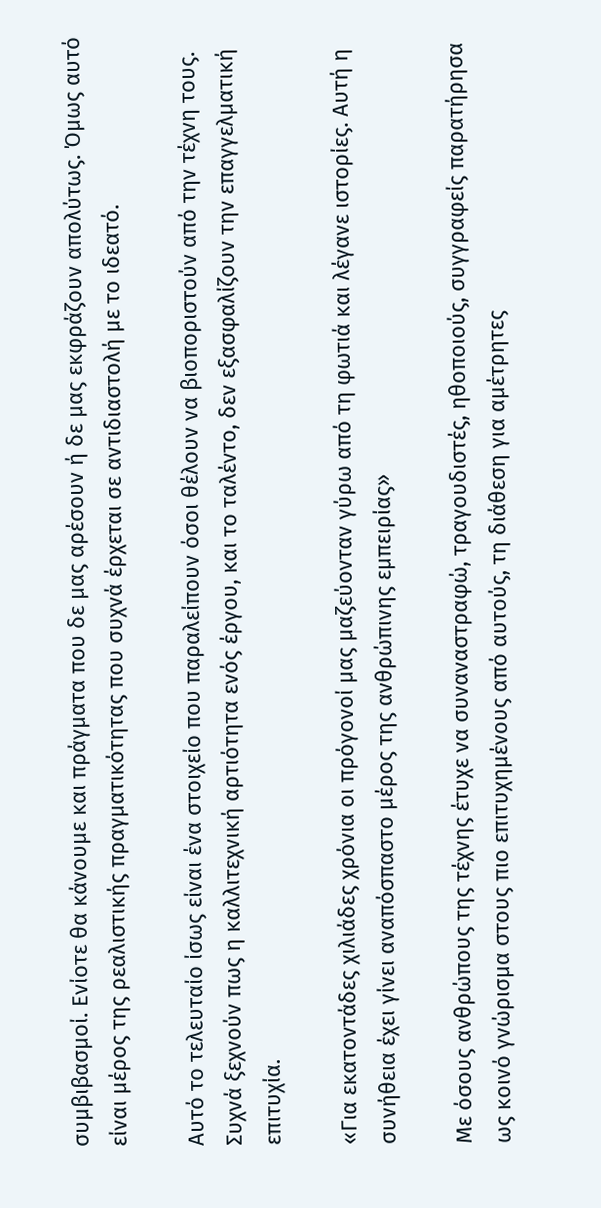συμβιβασμοί. Ενίοτε θα κάνουμε και πράγματα που δε μας αρέσουν ή δε μας εκφράζουν απολύτως. Όμως αυτό είναι μέρος της ρεαλιστικής πραγματικότητας που συχνά έρχεται σε αντιδιαστολή με το ιδεατό.

Αυτό το τελευταίο ίσως είναι ένα στοιχείο που παραλείπουν όσοι θέλουν να βιοποριστούν από την τέχνη τους. Συχνά ξεχνούν πως η καλλιτεχνική αρτιότητα ενός έργου, και το ταλέντο, δεν εξασφαλίζουν την επαγγελματική επιτυχία.

«Για εκατοντάδες χιλιάδες χρόνια οι πρόγονοί μας μαζεύονταν γύρω από τη φωτιά και λέγανε ιστορίες. Αυτή η συνήθεια έχει γίνει αναπόσπαστο μέρος της ανθρώπινης εμπειρίας»

Με όσους ανθρώπους της τέχνης έτυχε να συναναστραφώ, τραγουδιστές, ηθοποιούς, συγγραφείς παρατήρησα ως κοινό γνώρισμα στους πιο επιτυχημένους από αυτούς, τη διάθεση για αμέτρητες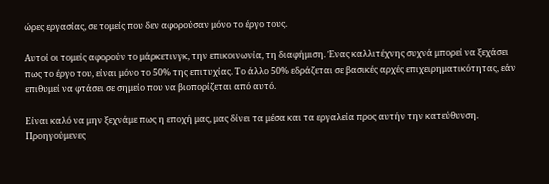ώρες εργασίας, σε τομείς που δεν αφορούσαν μόνο το έργο τους.

Αυτοί οι τομείς αφορούν το μάρκετινγκ, την επικοινωνία, τη διαφήμιση. Ένας καλλιτέχνης συχνά μπορεί να ξεχάσει πως το έργο του, είναι μόνο το 50% της επιτυχίας. Το άλλο 50% εδράζεται σε βασικές αρχές επιχειρηματικότητας, εάν επιθυμεί να φτάσει σε σημείο που να βιοπορίζεται από αυτό.

Είναι καλό να μην ξεχνάμε πως η εποχή μας, μας δίνει τα μέσα και τα εργαλεία προς αυτήν την κατεύθυνση. Προηγούμενες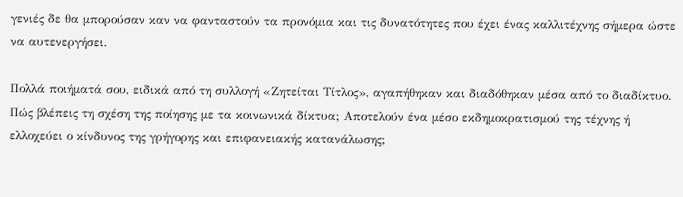γενιές δε θα μπορούσαν καν να φανταστούν τα προνόμια και τις δυνατότητες που έχει ένας καλλιτέχνης σήμερα ώστε να αυτενεργήσει.

Πολλά ποιήματά σου, ειδικά από τη συλλογή «Ζητείται Τίτλος», αγαπήθηκαν και διαδόθηκαν μέσα από το διαδίκτυο. Πώς βλέπεις τη σχέση της ποίησης με τα κοινωνικά δίκτυα; Αποτελούν ένα μέσο εκδημοκρατισμού της τέχνης ή ελλοχεύει ο κίνδυνος της γρήγορης και επιφανειακής κατανάλωσης;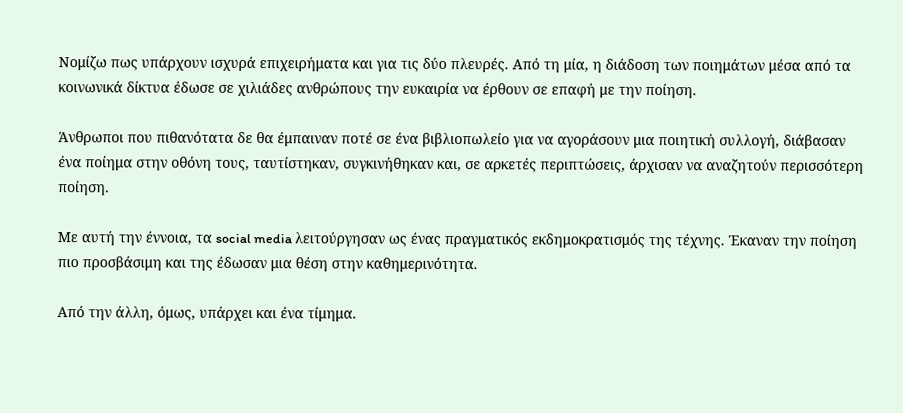Νομίζω πως υπάρχουν ισχυρά επιχειρήματα και για τις δύο πλευρές. Από τη μία, η διάδοση των ποιημάτων μέσα από τα κοινωνικά δίκτυα έδωσε σε χιλιάδες ανθρώπους την ευκαιρία να έρθουν σε επαφή με την ποίηση.

Άνθρωποι που πιθανότατα δε θα έμπαιναν ποτέ σε ένα βιβλιοπωλείο για να αγοράσουν μια ποιητική συλλογή, διάβασαν ένα ποίημα στην οθόνη τους, ταυτίστηκαν, συγκινήθηκαν και, σε αρκετές περιπτώσεις, άρχισαν να αναζητούν περισσότερη ποίηση.

Με αυτή την έννοια, τα social media λειτούργησαν ως ένας πραγματικός εκδημοκρατισμός της τέχνης. Έκαναν την ποίηση πιο προσβάσιμη και της έδωσαν μια θέση στην καθημερινότητα.

Από την άλλη, όμως, υπάρχει και ένα τίμημα.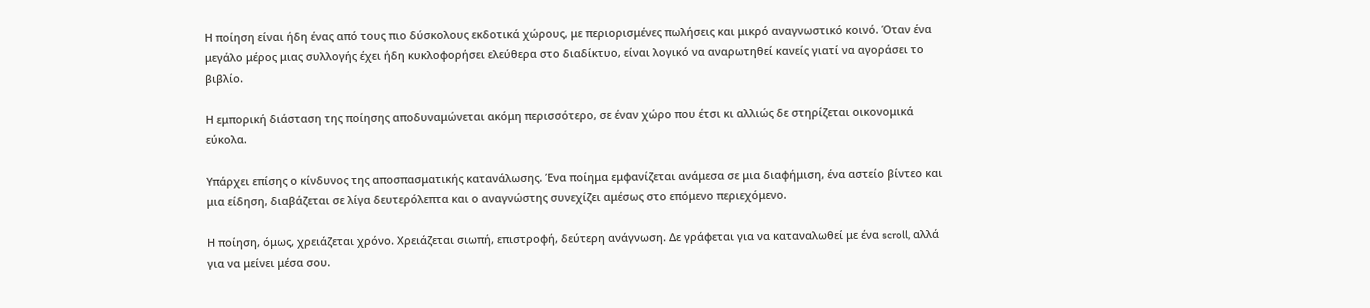Η ποίηση είναι ήδη ένας από τους πιο δύσκολους εκδοτικά χώρους, με περιορισμένες πωλήσεις και μικρό αναγνωστικό κοινό. Όταν ένα μεγάλο μέρος μιας συλλογής έχει ήδη κυκλοφορήσει ελεύθερα στο διαδίκτυο, είναι λογικό να αναρωτηθεί κανείς γιατί να αγοράσει το βιβλίο.

Η εμπορική διάσταση της ποίησης αποδυναμώνεται ακόμη περισσότερο, σε έναν χώρο που έτσι κι αλλιώς δε στηρίζεται οικονομικά εύκολα.

Υπάρχει επίσης ο κίνδυνος της αποσπασματικής κατανάλωσης. Ένα ποίημα εμφανίζεται ανάμεσα σε μια διαφήμιση, ένα αστείο βίντεο και μια είδηση, διαβάζεται σε λίγα δευτερόλεπτα και ο αναγνώστης συνεχίζει αμέσως στο επόμενο περιεχόμενο.

Η ποίηση, όμως, χρειάζεται χρόνο. Χρειάζεται σιωπή, επιστροφή, δεύτερη ανάγνωση. Δε γράφεται για να καταναλωθεί με ένα scroll, αλλά για να μείνει μέσα σου.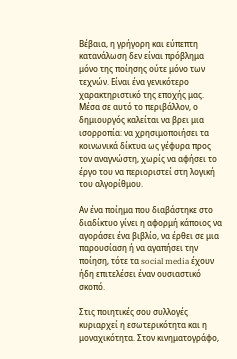Βέβαια, η γρήγορη και εύπεπτη κατανάλωση δεν είναι πρόβλημα μόνο της ποίησης ούτε μόνο των τεχνών. Είναι ένα γενικότερο χαρακτηριστικό της εποχής μας. Μέσα σε αυτό το περιβάλλον, ο δημιουργός καλείται να βρει μια ισορροπία: να χρησιμοποιήσει τα κοινωνικά δίκτυα ως γέφυρα προς τον αναγνώστη, χωρίς να αφήσει το έργο του να περιοριστεί στη λογική του αλγορίθμου.

Αν ένα ποίημα που διαβάστηκε στο διαδίκτυο γίνει η αφορμή κάποιος να αγοράσει ένα βιβλίο, να έρθει σε μια παρουσίαση ή να αγαπήσει την ποίηση, τότε τα social media έχουν ήδη επιτελέσει έναν ουσιαστικό σκοπό.

Στις ποιητικές σου συλλογές κυριαρχεί η εσωτερικότητα και η μοναχικότητα. Στον κινηματογράφο,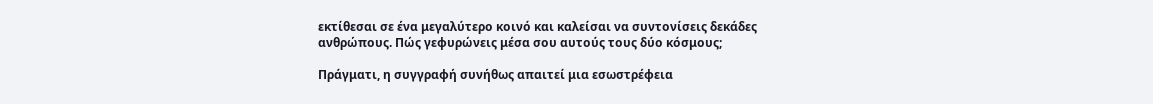εκτίθεσαι σε ένα μεγαλύτερο κοινό και καλείσαι να συντονίσεις δεκάδες ανθρώπους. Πώς γεφυρώνεις μέσα σου αυτούς τους δύο κόσμους;

Πράγματι, η συγγραφή συνήθως απαιτεί μια εσωστρέφεια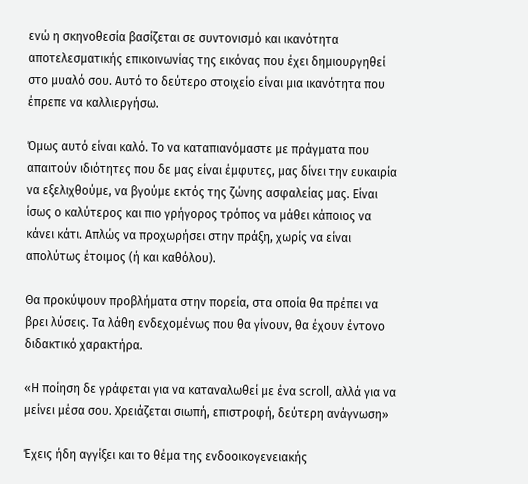ενώ η σκηνοθεσία βασίζεται σε συντονισμό και ικανότητα αποτελεσματικής επικοινωνίας της εικόνας που έχει δημιουργηθεί στο μυαλό σου. Αυτό το δεύτερο στοιχείο είναι μια ικανότητα που έπρεπε να καλλιεργήσω.

Όμως αυτό είναι καλό. Το να καταπιανόμαστε με πράγματα που απαιτούν ιδιότητες που δε μας είναι έμφυτες, μας δίνει την ευκαιρία να εξελιχθούμε, να βγούμε εκτός της ζώνης ασφαλείας μας. Είναι ίσως ο καλύτερος και πιο γρήγορος τρόπος να μάθει κάποιος να κάνει κάτι. Απλώς να προχωρήσει στην πράξη, χωρίς να είναι απολύτως έτοιμος (ή και καθόλου).

Θα προκύψουν προβλήματα στην πορεία, στα οποία θα πρέπει να βρει λύσεις. Τα λάθη ενδεχομένως που θα γίνουν, θα έχουν έντονο διδακτικό χαρακτήρα.

«Η ποίηση δε γράφεται για να καταναλωθεί με ένα scroll, αλλά για να μείνει μέσα σου. Χρειάζεται σιωπή, επιστροφή, δεύτερη ανάγνωση»

Έχεις ήδη αγγίξει και το θέμα της ενδοοικογενειακής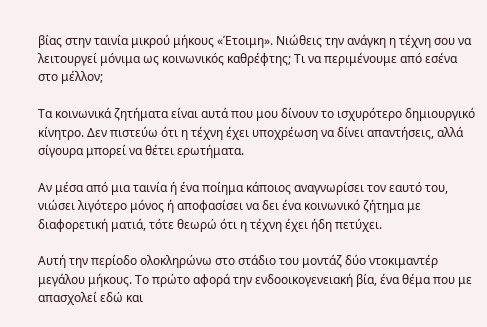βίας στην ταινία μικρού μήκους «Έτοιμη». Νιώθεις την ανάγκη η τέχνη σου να λειτουργεί μόνιμα ως κοινωνικός καθρέφτης; Τι να περιμένουμε από εσένα στο μέλλον;

Τα κοινωνικά ζητήματα είναι αυτά που μου δίνουν το ισχυρότερο δημιουργικό κίνητρο. Δεν πιστεύω ότι η τέχνη έχει υποχρέωση να δίνει απαντήσεις, αλλά σίγουρα μπορεί να θέτει ερωτήματα.

Αν μέσα από μια ταινία ή ένα ποίημα κάποιος αναγνωρίσει τον εαυτό του, νιώσει λιγότερο μόνος ή αποφασίσει να δει ένα κοινωνικό ζήτημα με διαφορετική ματιά, τότε θεωρώ ότι η τέχνη έχει ήδη πετύχει.

Αυτή την περίοδο ολοκληρώνω στο στάδιο του μοντάζ δύο ντοκιμαντέρ μεγάλου μήκους. Το πρώτο αφορά την ενδοοικογενειακή βία, ένα θέμα που με απασχολεί εδώ και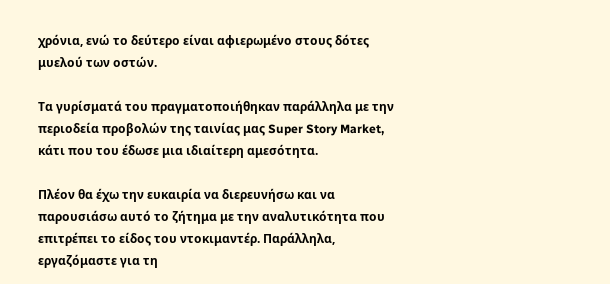χρόνια, ενώ το δεύτερο είναι αφιερωμένο στους δότες μυελού των οστών.

Τα γυρίσματά του πραγματοποιήθηκαν παράλληλα με την περιοδεία προβολών της ταινίας μας Super Story Market, κάτι που του έδωσε μια ιδιαίτερη αμεσότητα.

Πλέον θα έχω την ευκαιρία να διερευνήσω και να παρουσιάσω αυτό το ζήτημα με την αναλυτικότητα που επιτρέπει το είδος του ντοκιμαντέρ. Παράλληλα, εργαζόμαστε για τη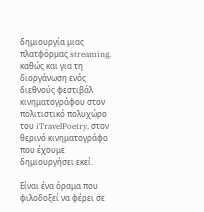δημιουργία μιας πλατφόρμας streaming, καθώς και για τη διοργάνωση ενός διεθνούς φεστιβάλ κινηματογράφου στον πολιτιστικό πολυχώρο του iTravelPoetry, στον θερινό κινηματογράφο που έχουμε δημιουργήσει εκεί.

Είναι ένα όραμα που φιλοδοξεί να φέρει σε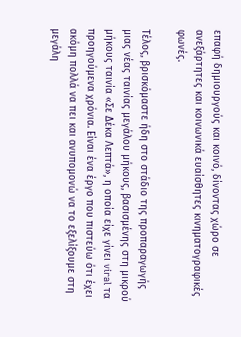επαφή δημιουργούς και κοινό, δίνοντας χώρο σε ανεξάρτητες και κοινωνικά ευαίσθητες κινηματογραφικές φωνές.

Τέλος, βρισκόμαστε ήδη στο στάδιο της προπαραγωγής μιας νέας ταινίας μεγάλου μήκους, βασισμένης στη μικρού μήκους ταινία «Σε Δέκα Λεπτά», η οποία είχε γίνει viral τα προηγούμενα χρόνια. Είναι ένα έργο που πιστεύω ότι έχει ακόμη πολλά να πει και ανυπομονώ να το εξελίξουμε στη μεγάλη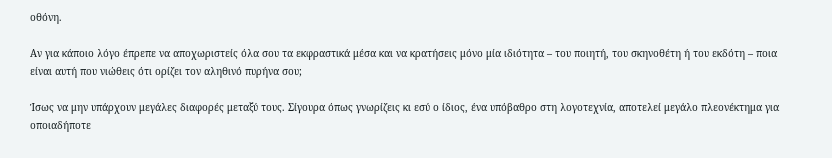οθόνη.

Αν για κάποιο λόγο έπρεπε να αποχωριστείς όλα σου τα εκφραστικά μέσα και να κρατήσεις μόνο μία ιδιότητα – του ποιητή, του σκηνοθέτη ή του εκδότη – ποια είναι αυτή που νιώθεις ότι ορίζει τον αληθινό πυρήνα σου;

Ίσως να μην υπάρχουν μεγάλες διαφορές μεταξύ τους. Σίγουρα όπως γνωρίζεις κι εσύ ο ίδιος, ένα υπόβαθρο στη λογοτεχνία, αποτελεί μεγάλο πλεονέκτημα για οποιαδήποτε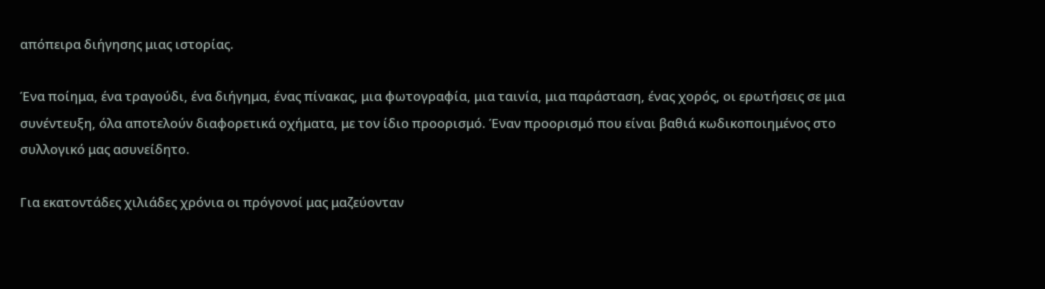απόπειρα διήγησης μιας ιστορίας.

Ένα ποίημα, ένα τραγούδι, ένα διήγημα, ένας πίνακας, μια φωτογραφία, μια ταινία, μια παράσταση, ένας χορός, οι ερωτήσεις σε μια συνέντευξη, όλα αποτελούν διαφορετικά οχήματα, με τον ίδιο προορισμό. Έναν προορισμό που είναι βαθιά κωδικοποιημένος στο συλλογικό μας ασυνείδητο.

Για εκατοντάδες χιλιάδες χρόνια οι πρόγονοί μας μαζεύονταν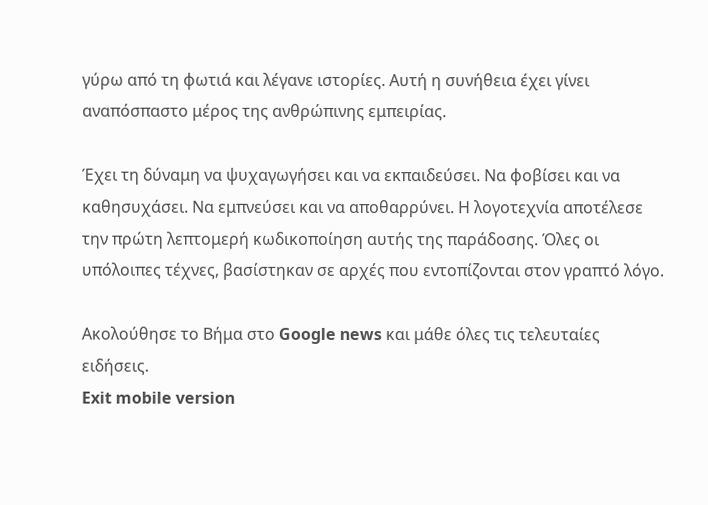γύρω από τη φωτιά και λέγανε ιστορίες. Αυτή η συνήθεια έχει γίνει αναπόσπαστο μέρος της ανθρώπινης εμπειρίας.

Έχει τη δύναμη να ψυχαγωγήσει και να εκπαιδεύσει. Να φοβίσει και να καθησυχάσει. Να εμπνεύσει και να αποθαρρύνει. Η λογοτεχνία αποτέλεσε την πρώτη λεπτομερή κωδικοποίηση αυτής της παράδοσης. Όλες οι υπόλοιπες τέχνες, βασίστηκαν σε αρχές που εντοπίζονται στον γραπτό λόγο.

Ακολούθησε το Βήμα στο Google news και μάθε όλες τις τελευταίες ειδήσεις.
Exit mobile version